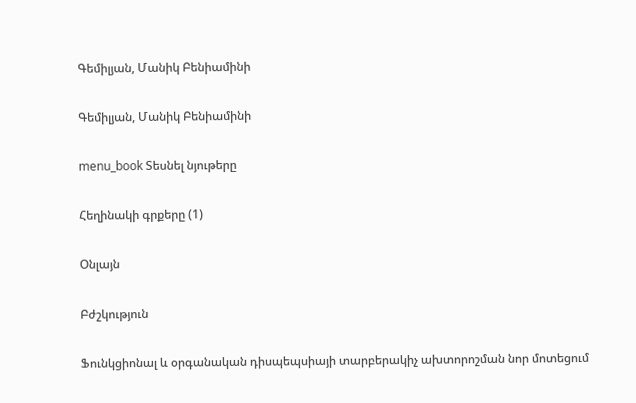Գեմիլյան, Մանիկ Բենիամինի

Գեմիլյան, Մանիկ Բենիամինի

menu_book Տեսնել նյութերը

Հեղինակի գրքերը (1)

Օնլայն

Բժշկություն

Ֆունկցիոնալ և օրգանական դիսպեպսիայի տարբերակիչ ախտորոշման նոր մոտեցում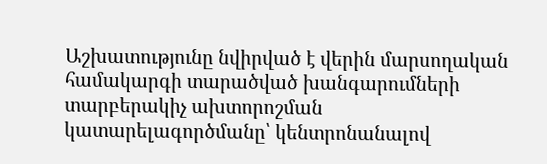Աշխատությունը նվիրված է վերին մարսողական համակարգի տարածված խանգարումների տարբերակիչ ախտորոշման կատարելագործմանը՝ կենտրոնանալով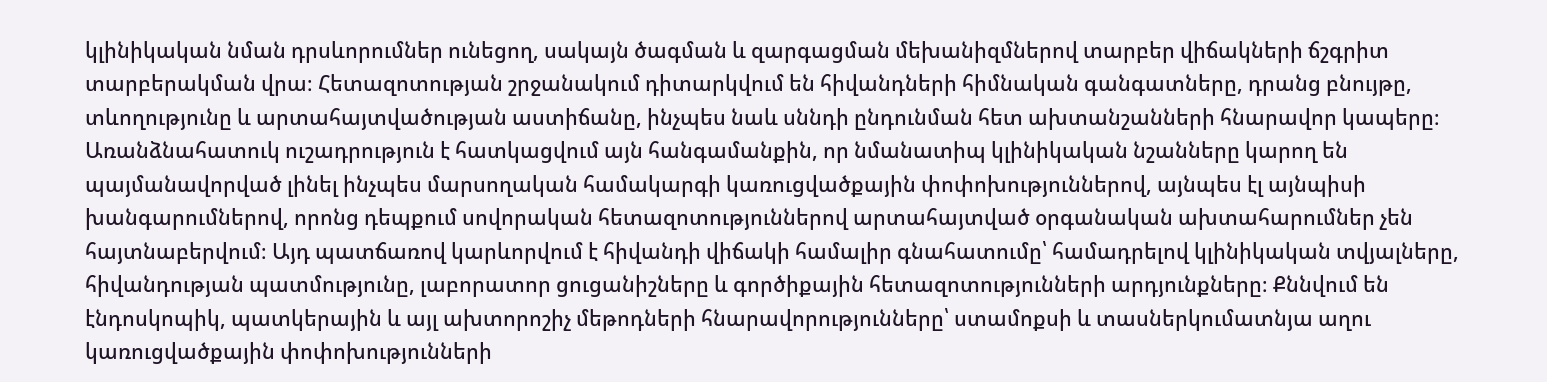կլինիկական նման դրսևորումներ ունեցող, սակայն ծագման և զարգացման մեխանիզմներով տարբեր վիճակների ճշգրիտ տարբերակման վրա։ Հետազոտության շրջանակում դիտարկվում են հիվանդների հիմնական գանգատները, դրանց բնույթը, տևողությունը և արտահայտվածության աստիճանը, ինչպես նաև սննդի ընդունման հետ ախտանշանների հնարավոր կապերը։ Առանձնահատուկ ուշադրություն է հատկացվում այն հանգամանքին, որ նմանատիպ կլինիկական նշանները կարող են պայմանավորված լինել ինչպես մարսողական համակարգի կառուցվածքային փոփոխություններով, այնպես էլ այնպիսի խանգարումներով, որոնց դեպքում սովորական հետազոտություններով արտահայտված օրգանական ախտահարումներ չեն հայտնաբերվում։ Այդ պատճառով կարևորվում է հիվանդի վիճակի համալիր գնահատումը՝ համադրելով կլինիկական տվյալները, հիվանդության պատմությունը, լաբորատոր ցուցանիշները և գործիքային հետազոտությունների արդյունքները։ Քննվում են էնդոսկոպիկ, պատկերային և այլ ախտորոշիչ մեթոդների հնարավորությունները՝ ստամոքսի և տասներկումատնյա աղու կառուցվածքային փոփոխությունների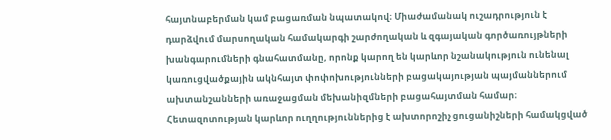հայտնաբերման կամ բացառման նպատակով։ Միաժամանակ ուշադրություն է դարձվում մարսողական համակարգի շարժողական և զգայական գործառույթների խանգարումների գնահատմանը, որոնք կարող են կարևոր նշանակություն ունենալ կառուցվածքային ակնհայտ փոփոխությունների բացակայության պայմաններում ախտանշանների առաջացման մեխանիզմների բացահայտման համար։ Հետազոտության կարևոր ուղղություններից է ախտորոշիչ ցուցանիշների համակցված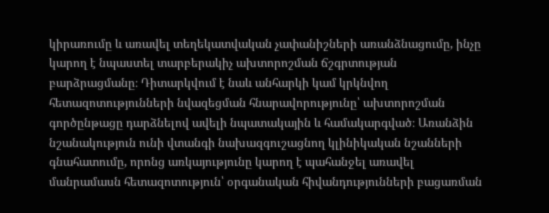կիրառումը և առավել տեղեկատվական չափանիշների առանձնացումը, ինչը կարող է նպաստել տարբերակիչ ախտորոշման ճշգրտության բարձրացմանը։ Դիտարկվում է նաև անհարկի կամ կրկնվող հետազոտությունների նվազեցման հնարավորությունը՝ ախտորոշման գործընթացը դարձնելով ավելի նպատակային և համակարգված։ Առանձին նշանակություն ունի վտանգի նախազգուշացնող կլինիկական նշանների գնահատումը, որոնց առկայությունը կարող է պահանջել առավել մանրամասն հետազոտություն՝ օրգանական հիվանդությունների բացառման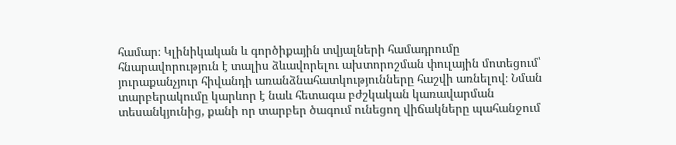համար։ Կլինիկական և գործիքային տվյալների համադրումը հնարավորություն է տալիս ձևավորելու ախտորոշման փուլային մոտեցում՝ յուրաքանչյուր հիվանդի առանձնահատկությունները հաշվի առնելով։ Նման տարբերակումը կարևոր է նաև հետագա բժշկական կառավարման տեսանկյունից, քանի որ տարբեր ծագում ունեցող վիճակները պահանջում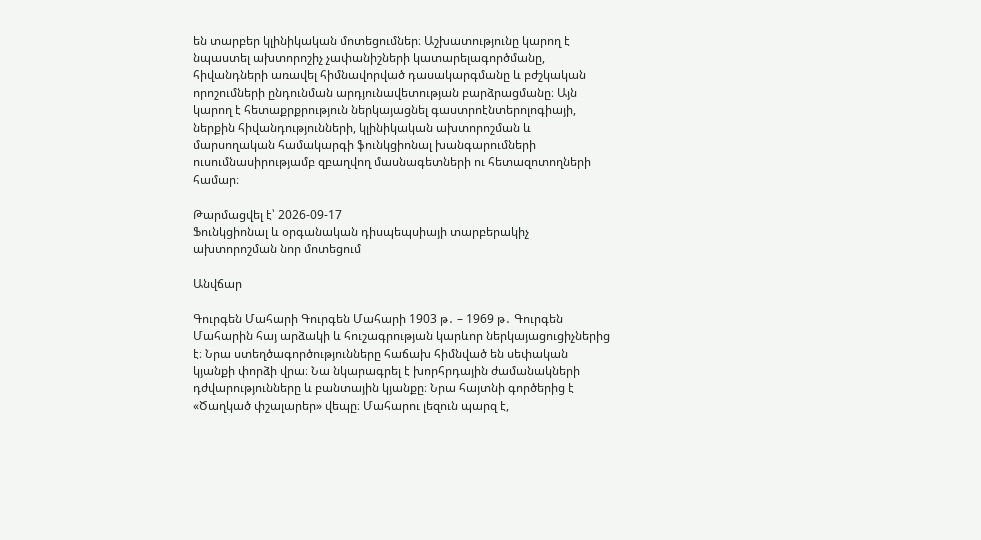են տարբեր կլինիկական մոտեցումներ։ Աշխատությունը կարող է նպաստել ախտորոշիչ չափանիշների կատարելագործմանը, հիվանդների առավել հիմնավորված դասակարգմանը և բժշկական որոշումների ընդունման արդյունավետության բարձրացմանը։ Այն կարող է հետաքրքրություն ներկայացնել գաստրոէնտերոլոգիայի, ներքին հիվանդությունների, կլինիկական ախտորոշման և մարսողական համակարգի ֆունկցիոնալ խանգարումների ուսումնասիրությամբ զբաղվող մասնագետների ու հետազոտողների համար։

Թարմացվել է՝ 2026-09-17
Ֆունկցիոնալ և օրգանական դիսպեպսիայի տարբերակիչ ախտորոշման նոր մոտեցում

Անվճար

Գուրգեն Մահարի Գուրգեն Մահարի 1903 թ․ – 1969 թ․ Գուրգեն Մահարին հայ արձակի և հուշագրության կարևոր ներկայացուցիչներից է։ Նրա ստեղծագործությունները հաճախ հիմնված են սեփական կյանքի փորձի վրա։ Նա նկարագրել է խորհրդային ժամանակների դժվարությունները և բանտային կյանքը։ Նրա հայտնի գործերից է «Ծաղկած փշալարեր» վեպը։ Մահարու լեզուն պարզ է,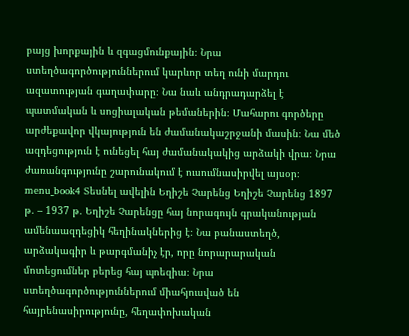բայց խորքային և զգացմունքային։ Նրա ստեղծագործություններում կարևոր տեղ ունի մարդու ազատության գաղափարը։ Նա նաև անդրադարձել է պատմական և սոցիալական թեմաներին։ Մահարու գործերը արժեքավոր վկայություն են ժամանակաշրջանի մասին։ Նա մեծ ազդեցություն է ունեցել հայ ժամանակակից արձակի վրա։ Նրա ժառանգությունը շարունակում է ուսումնասիրվել այսօր։ menu_book4 Տեսնել ավելին Եղիշե Չարենց Եղիշե Չարենց 1897 թ․ – 1937 թ․ Եղիշե Չարենցը հայ նորագույն գրականության ամենաազդեցիկ հեղինակներից է։ Նա բանաստեղծ, արձակագիր և թարգմանիչ էր, որը նորարարական մոտեցումներ բերեց հայ պոեզիա։ Նրա ստեղծագործություններում միահյուսված են հայրենասիրությունը, հեղափոխական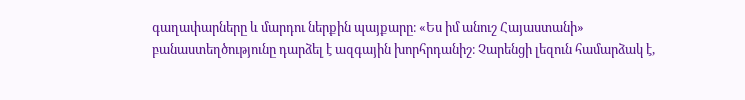գաղափարները և մարդու ներքին պայքարը։ «Ես իմ անուշ Հայաստանի» բանաստեղծությունը դարձել է ազգային խորհրդանիշ։ Չարենցի լեզուն համարձակ է,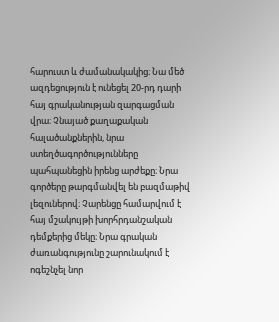հարուստ և ժամանակակից։ Նա մեծ ազդեցություն է ունեցել 20-րդ դարի հայ գրականության զարգացման վրա։ Չնայած քաղաքական հալածանքներին, նրա ստեղծագործությունները պահպանեցին իրենց արժեքը։ Նրա գործերը թարգմանվել են բազմաթիվ լեզուներով։ Չարենցը համարվում է հայ մշակույթի խորհրդանշական դեմքերից մեկը։ Նրա գրական ժառանգությունը շարունակում է ոգեշնչել նոր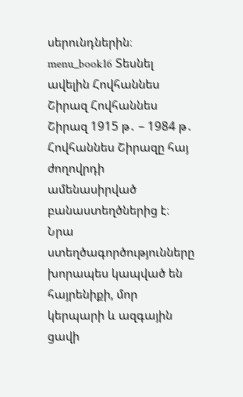սերունդներին։ menu_book16 Տեսնել ավելին Հովհաննես Շիրազ Հովհաննես Շիրազ 1915 թ․ – 1984 թ․ Հովհաննես Շիրազը հայ ժողովրդի ամենասիրված բանաստեղծներից է։ Նրա ստեղծագործությունները խորապես կապված են հայրենիքի, մոր կերպարի և ազգային ցավի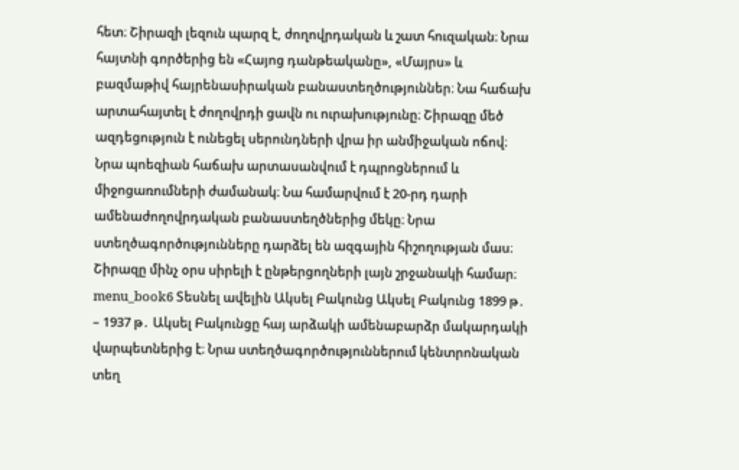հետ։ Շիրազի լեզուն պարզ է, ժողովրդական և շատ հուզական։ Նրա հայտնի գործերից են «Հայոց դանթեականը», «Մայրս» և բազմաթիվ հայրենասիրական բանաստեղծություններ։ Նա հաճախ արտահայտել է ժողովրդի ցավն ու ուրախությունը։ Շիրազը մեծ ազդեցություն է ունեցել սերունդների վրա իր անմիջական ոճով։ Նրա պոեզիան հաճախ արտասանվում է դպրոցներում և միջոցառումների ժամանակ։ Նա համարվում է 20-րդ դարի ամենաժողովրդական բանաստեղծներից մեկը։ Նրա ստեղծագործությունները դարձել են ազգային հիշողության մաս։ Շիրազը մինչ օրս սիրելի է ընթերցողների լայն շրջանակի համար։ menu_book6 Տեսնել ավելին Ակսել Բակունց Ակսել Բակունց 1899 թ․ – 1937 թ․ Ակսել Բակունցը հայ արձակի ամենաբարձր մակարդակի վարպետներից է։ Նրա ստեղծագործություններում կենտրոնական տեղ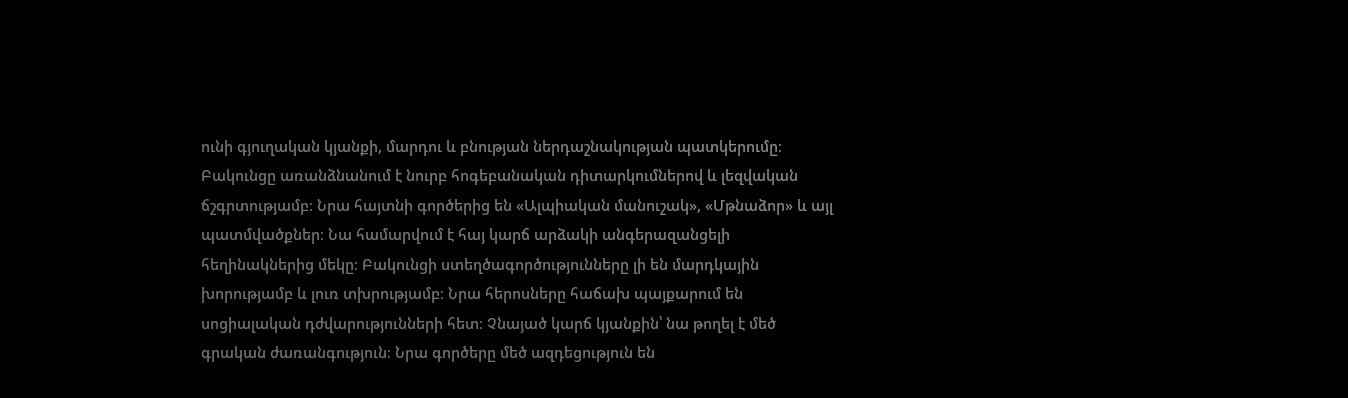ունի գյուղական կյանքի, մարդու և բնության ներդաշնակության պատկերումը։ Բակունցը առանձնանում է նուրբ հոգեբանական դիտարկումներով և լեզվական ճշգրտությամբ։ Նրա հայտնի գործերից են «Ալպիական մանուշակ», «Մթնաձոր» և այլ պատմվածքներ։ Նա համարվում է հայ կարճ արձակի անգերազանցելի հեղինակներից մեկը։ Բակունցի ստեղծագործությունները լի են մարդկային խորությամբ և լուռ տխրությամբ։ Նրա հերոսները հաճախ պայքարում են սոցիալական դժվարությունների հետ։ Չնայած կարճ կյանքին՝ նա թողել է մեծ գրական ժառանգություն։ Նրա գործերը մեծ ազդեցություն են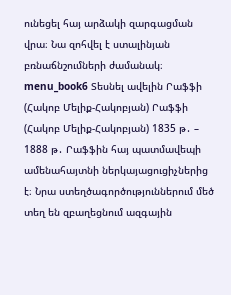ունեցել հայ արձակի զարգացման վրա։ Նա զոհվել է ստալինյան բռնաճնշումների ժամանակ։ menu_book6 Տեսնել ավելին Րաֆֆի (Հակոբ Մելիք-Հակոբյան) Րաֆֆի (Հակոբ Մելիք-Հակոբյան) 1835 թ․ – 1888 թ․ Րաֆֆին հայ պատմավեպի ամենահայտնի ներկայացուցիչներից է։ Նրա ստեղծագործություններում մեծ տեղ են զբաղեցնում ազգային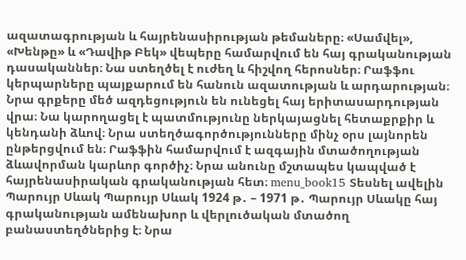ազատագրության և հայրենասիրության թեմաները։ «Սամվել», «Խենթը» և «Դավիթ Բեկ» վեպերը համարվում են հայ գրականության դասականներ։ Նա ստեղծել է ուժեղ և հիշվող հերոսներ։ Րաֆֆու կերպարները պայքարում են հանուն ազատության և արդարության։ Նրա գրքերը մեծ ազդեցություն են ունեցել հայ երիտասարդության վրա։ Նա կարողացել է պատմությունը ներկայացնել հետաքրքիր և կենդանի ձևով։ Նրա ստեղծագործությունները մինչ օրս լայնորեն ընթերցվում են։ Րաֆֆին համարվում է ազգային մտածողության ձևավորման կարևոր գործիչ։ Նրա անունը մշտապես կապված է հայրենասիրական գրականության հետ։ menu_book15 Տեսնել ավելին Պարույր Սևակ Պարույր Սևակ 1924 թ․ – 1971 թ․ Պարույր Սևակը հայ գրականության ամենախոր և վերլուծական մտածող բանաստեղծներից է։ Նրա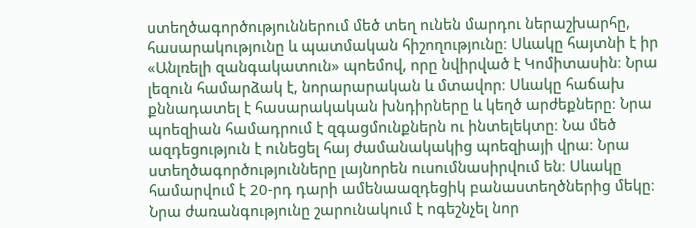ստեղծագործություններում մեծ տեղ ունեն մարդու ներաշխարհը, հասարակությունը և պատմական հիշողությունը։ Սևակը հայտնի է իր «Անլռելի զանգակատուն» պոեմով, որը նվիրված է Կոմիտասին։ Նրա լեզուն համարձակ է, նորարարական և մտավոր։ Սևակը հաճախ քննադատել է հասարակական խնդիրները և կեղծ արժեքները։ Նրա պոեզիան համադրում է զգացմունքներն ու ինտելեկտը։ Նա մեծ ազդեցություն է ունեցել հայ ժամանակակից պոեզիայի վրա։ Նրա ստեղծագործությունները լայնորեն ուսումնասիրվում են։ Սևակը համարվում է 20-րդ դարի ամենաազդեցիկ բանաստեղծներից մեկը։ Նրա ժառանգությունը շարունակում է ոգեշնչել նոր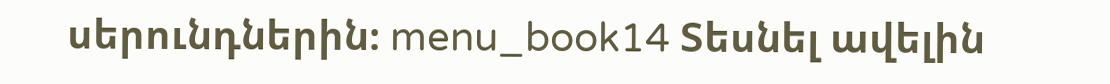սերունդներին։ menu_book14 Տեսնել ավելին